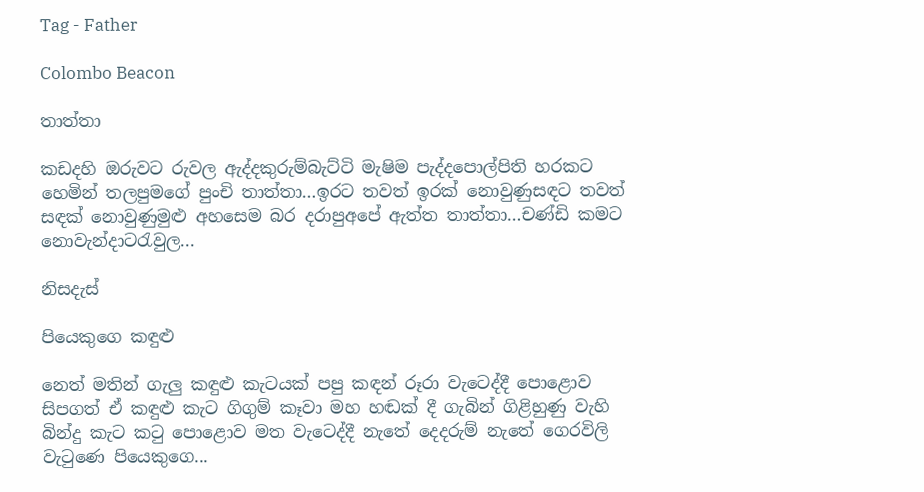Tag - Father

Colombo Beacon

තාත්තා

කඩදහි ඔරුවට රුවල ඇද්දකුරුම්බැට්ටි මැෂිම පැද්දපොල්පිති හරකට හෙමින් තලපුමගේ පුංචි තාත්තා…ඉරට තවත් ඉරක් නොවුණුසඳට තවත් සඳක් නොවුණුමුළු අහසෙම බර දරාපුඅපේ ඇත්ත තාත්තා…චණ්ඩි කමට නොවැන්දාටරැවුල...

නිසදැස්

පියෙකුගෙ කඳුළු

නෙත් මතින් ගැලු කඳුළු කැටයක් පපු කඳන් රූරා වැටෙද්දී පොළොව සිපගත් ඒ කඳුළු කැට ගිගුම් කෑවා මහ හඬක් දී ගැබින් ගිළිහුණු වැහි බින්දු කැට කටු පොළොව මත වැටෙද්දී නැතේ දෙදරුම් නැතේ ගෙරවිලි වැටුණෙ පියෙකුගෙ...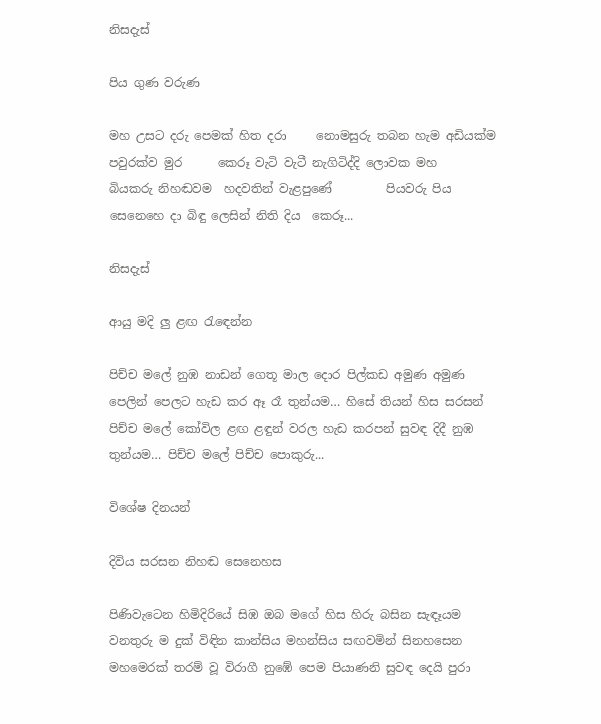නිසදැස්

පිය ගුණ වරුණ

මහ උසට දරු පෙමක් හිත දරා     නොමසුරු තබන හැම අඩියක්ම පවුරක්ව මුර      කෙරූ වැටි වැටී නැගිටිද්දි ලොවක මහ      බියකරු නිහඬවම  හදවතින් වැළපුණේ         පියවරු පිය සෙනෙහෙ දා බිඳු ලෙසින් නිති දිය  කෙරූ...

නිසදැස්

ආයු මදි ලු ළඟ රැඳෙන්න

පිච්ච මලේ නුඹ නාඩන් ගෙතූ මාල දොර පිල්කඩ අමුණ අමුණ පෙලින් පෙලට හැඩ කර ඈ රෑ තුන්යම… හිසේ තියන් හිස සරසන් පිච්ච මලේ කෝවිල ළඟ ළඳුන් වරල හැඩ කරපන් සුවඳ දිදී නුඹ තුන්යම… පිච්ච මලේ පිච්ච පොකුරු...

විශේෂ දිනයන්

දිවිය සරසන නිහඬ සෙනෙහස

පිණිවැටෙන හිමිදිරියේ සිඹ ඔබ මගේ හිස හිරු බසින සැඳෑයම වනතුරු ම දුක් විඳින කාන්සිය මහන්සිය සඟවමින් සිනහසෙන මහමෙරක් තරම් වූ විරාගී නුඹේ පෙම පියාණනි සුවඳ දෙයි පුරා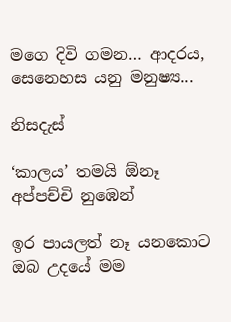මගෙ දිවි ගමන… ආදරය, සෙනෙහස යනු මනුෂ්‍ය...

නිසදැස්

‘කාලය’ තමයි ඕනෑ අප්පච්චි නුඹෙන්

ඉර පායලත් නෑ යනකොට ඔබ උදයේ මම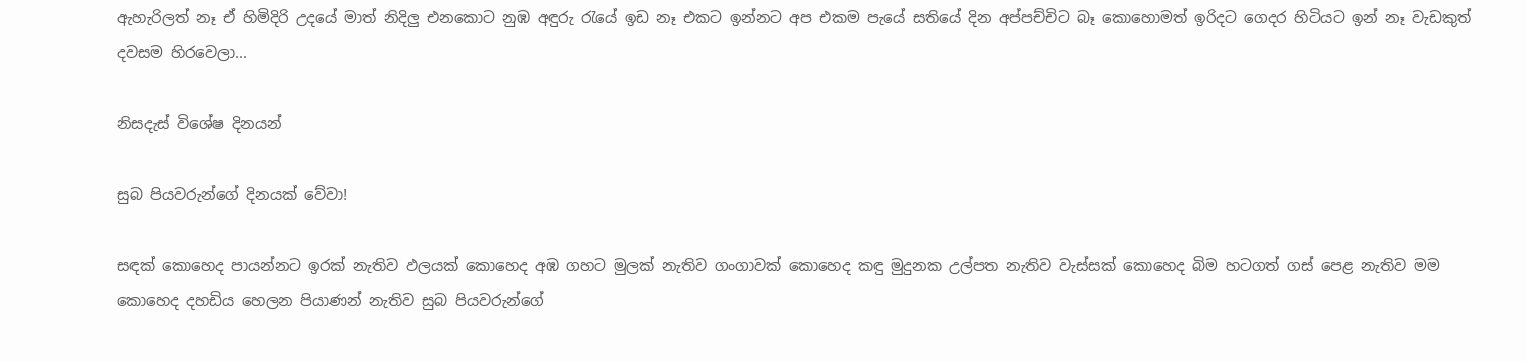ඇහැරිලත් නෑ ඒ හිමිදිරි උදයේ මාත් නිදිලු එනකොට නුඹ අඳුරු රැයේ ඉඩ නෑ එකට ඉන්නට අප එකම පැයේ සතියේ දින අප්පච්චිට බෑ කොහොමත් ඉරිදට ගෙදර හිටියට ඉන් නෑ වැඩකුත් දවසම හිරවෙලා...

නිසදැස් විශේෂ දිනයන්

සුබ පියවරුන්ගේ දිනයක් වේවා!

සඳක් කොහෙද පායන්නට ඉරක් නැතිව ඵලයක් කොහෙද අඹ ගහට මුලක් නැතිව ගංගාවක් කොහෙද කඳු මුදුනක උල්පත නැතිව වැස්සක් කොහෙද බිම හටගත් ගස් පෙළ නැතිව මම කොහෙද දහඩිය හෙලන පියාණන් නැතිව සුබ පියවරුන්ගේ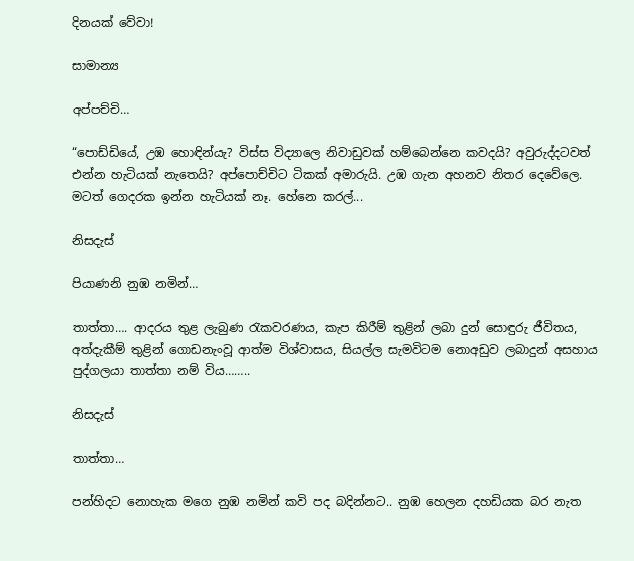දිනයක් වේවා!

සාමාන්‍ය

අප්පච්චි…

“පොඩ්ඩියේ, උඹ හොඳින්යැ? විස්ස විද්‍යාලෙ නිවාඩුවක් හම්බෙන්නෙ කවදයි? අවුරුද්දටවත්  එන්න හැටියක් නැතෙයි? අප්පොච්චිට ටිකක් අමාරුයි. උඹ ගැන අහනව නිතර දෙවේලෙ. මටත් ගෙදරක ඉන්න හැටියක් නෑ. හේනෙ කරල්...

නිසදැස්

පියාණනි නුඹ නමින්…

තාත්තා…. ආදරය තුළ ලැබුණ රැකවරණය, කැප කිරීම් තුළින් ලබා දුන් සොඳුරු ජීවිතය, අත්දැකීම් තුළින් ගොඩනැංවූ ආත්ම විශ්වාසය, සියල්ල සැමවිටම නොඅඩුව ලබාදුන් අසහාය පුද්ගලයා තාත්තා නම් විය……..

නිසදැස්

තාත්තා…

පන්හිදට නොහැක මගෙ නුඹ නමින් කවි පද බදින්නට.. නුඹ හෙලන දහඩියක බර නැත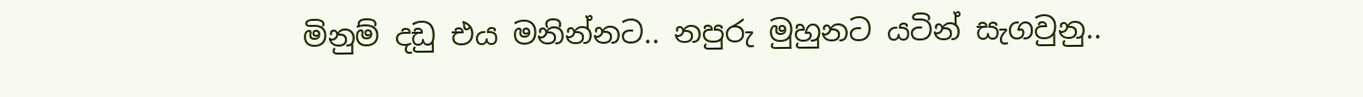මිනුම් දඩු එය මනින්නට.. නපුරු මුහුනට යටින් සැගවුනු..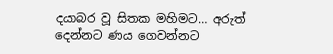දයාබර වූ සිතක මහිමට… අරුත් දෙන්නට ණය ගෙවන්නට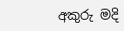අකුරු මදි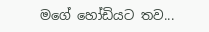මගේ හෝඩියට තව...